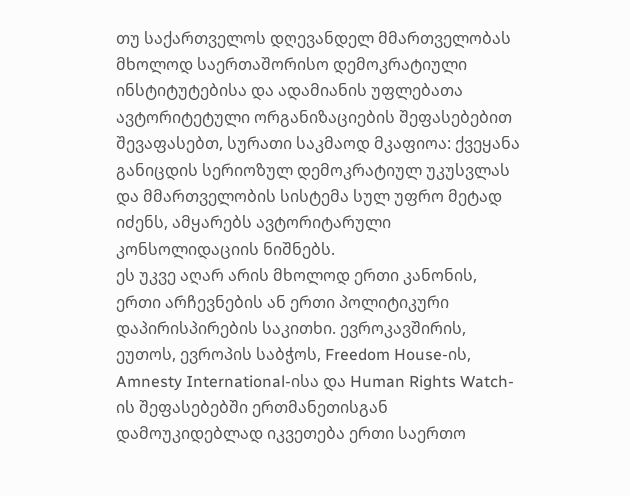თუ საქართველოს დღევანდელ მმართველობას მხოლოდ საერთაშორისო დემოკრატიული ინსტიტუტებისა და ადამიანის უფლებათა ავტორიტეტული ორგანიზაციების შეფასებებით შევაფასებთ, სურათი საკმაოდ მკაფიოა: ქვეყანა განიცდის სერიოზულ დემოკრატიულ უკუსვლას და მმართველობის სისტემა სულ უფრო მეტად იძენს, ამყარებს ავტორიტარული კონსოლიდაციის ნიშნებს.
ეს უკვე აღარ არის მხოლოდ ერთი კანონის, ერთი არჩევნების ან ერთი პოლიტიკური დაპირისპირების საკითხი. ევროკავშირის, ეუთოს, ევროპის საბჭოს, Freedom House-ის, Amnesty International-ისა და Human Rights Watch-ის შეფასებებში ერთმანეთისგან დამოუკიდებლად იკვეთება ერთი საერთო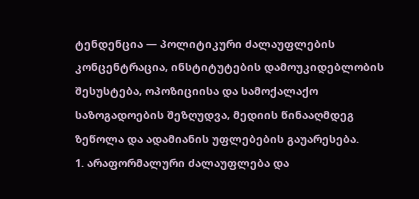ტენდენცია — პოლიტიკური ძალაუფლების კონცენტრაცია, ინსტიტუტების დამოუკიდებლობის შესუსტება, ოპოზიციისა და სამოქალაქო საზოგადოების შეზღუდვა, მედიის წინააღმდეგ ზეწოლა და ადამიანის უფლებების გაუარესება.
1. არაფორმალური ძალაუფლება და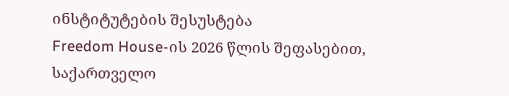ინსტიტუტების შესუსტება
Freedom House-ის 2026 წლის შეფასებით, საქართველო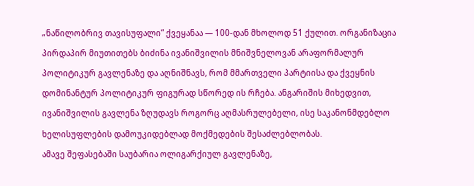„ნაწილობრივ თავისუფალი“ ქვეყანაა — 100-დან მხოლოდ 51 ქულით. ორგანიზაცია პირდაპირ მიუთითებს ბიძინა ივანიშვილის მნიშვნელოვან არაფორმალურ პოლიტიკურ გავლენაზე და აღნიშნავს, რომ მმართველი პარტიისა და ქვეყნის დომინანტურ პოლიტიკურ ფიგურად სწორედ ის რჩება. ანგარიშის მიხედვით, ივანიშვილის გავლენა ზღუდავს როგორც აღმასრულებელი, ისე საკანონმდებლო ხელისუფლების დამოუკიდებლად მოქმედების შესაძლებლობას.
ამავე შეფასებაში საუბარია ოლიგარქიულ გავლენაზე,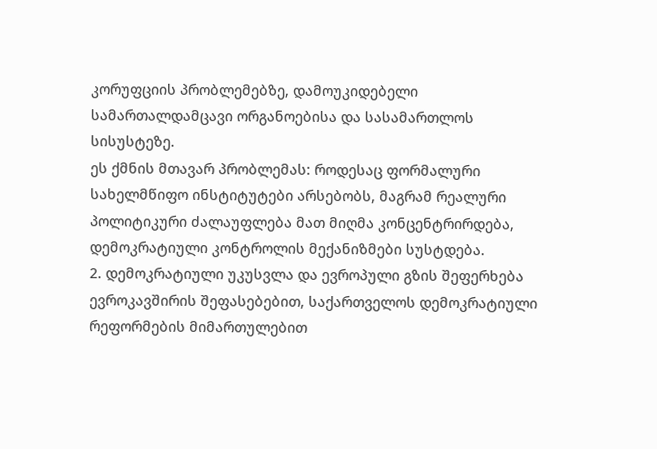კორუფციის პრობლემებზე, დამოუკიდებელი სამართალდამცავი ორგანოებისა და სასამართლოს სისუსტეზე.
ეს ქმნის მთავარ პრობლემას: როდესაც ფორმალური სახელმწიფო ინსტიტუტები არსებობს, მაგრამ რეალური პოლიტიკური ძალაუფლება მათ მიღმა კონცენტრირდება, დემოკრატიული კონტროლის მექანიზმები სუსტდება.
2. დემოკრატიული უკუსვლა და ევროპული გზის შეფერხება
ევროკავშირის შეფასებებით, საქართველოს დემოკრატიული რეფორმების მიმართულებით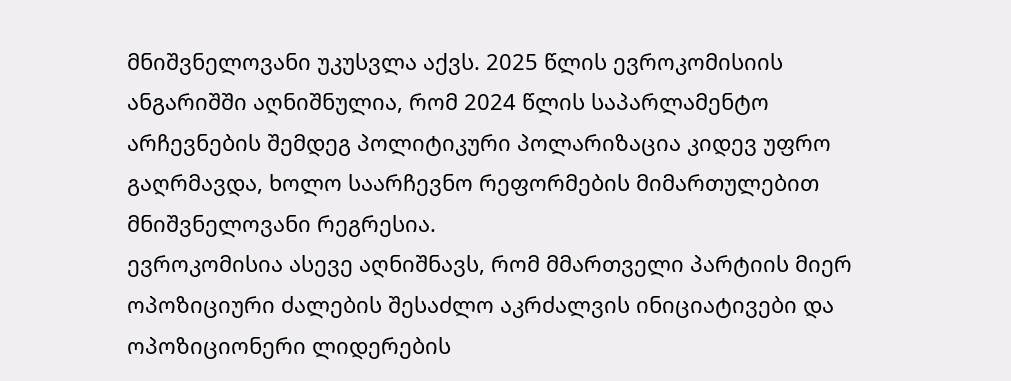მნიშვნელოვანი უკუსვლა აქვს. 2025 წლის ევროკომისიის ანგარიშში აღნიშნულია, რომ 2024 წლის საპარლამენტო არჩევნების შემდეგ პოლიტიკური პოლარიზაცია კიდევ უფრო გაღრმავდა, ხოლო საარჩევნო რეფორმების მიმართულებით მნიშვნელოვანი რეგრესია.
ევროკომისია ასევე აღნიშნავს, რომ მმართველი პარტიის მიერ ოპოზიციური ძალების შესაძლო აკრძალვის ინიციატივები და ოპოზიციონერი ლიდერების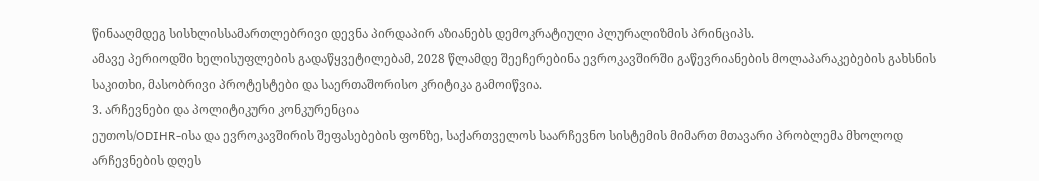წინააღმდეგ სისხლისსამართლებრივი დევნა პირდაპირ აზიანებს დემოკრატიული პლურალიზმის პრინციპს.
ამავე პერიოდში ხელისუფლების გადაწყვეტილებამ, 2028 წლამდე შეეჩერებინა ევროკავშირში გაწევრიანების მოლაპარაკებების გახსნის საკითხი, მასობრივი პროტესტები და საერთაშორისო კრიტიკა გამოიწვია.
3. არჩევნები და პოლიტიკური კონკურენცია
ეუთოს/ODIHR-ისა და ევროკავშირის შეფასებების ფონზე, საქართველოს საარჩევნო სისტემის მიმართ მთავარი პრობლემა მხოლოდ არჩევნების დღეს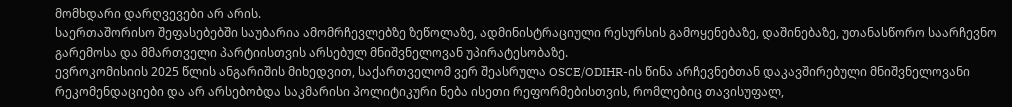მომხდარი დარღვევები არ არის.
საერთაშორისო შეფასებებში საუბარია ამომრჩევლებზე ზეწოლაზე, ადმინისტრაციული რესურსის გამოყენებაზე, დაშინებაზე, უთანასწორო საარჩევნო გარემოსა და მმართველი პარტიისთვის არსებულ მნიშვნელოვან უპირატესობაზე.
ევროკომისიის 2025 წლის ანგარიშის მიხედვით, საქართველომ ვერ შეასრულა OSCE/ODIHR-ის წინა არჩევნებთან დაკავშირებული მნიშვნელოვანი რეკომენდაციები და არ არსებობდა საკმარისი პოლიტიკური ნება ისეთი რეფორმებისთვის, რომლებიც თავისუფალ,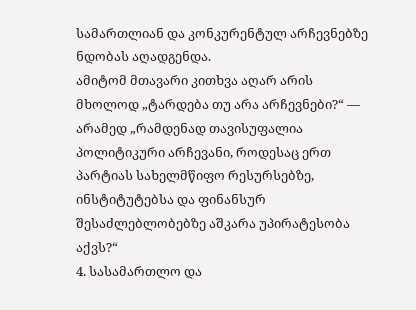სამართლიან და კონკურენტულ არჩევნებზე ნდობას აღადგენდა.
ამიტომ მთავარი კითხვა აღარ არის მხოლოდ „ტარდება თუ არა არჩევნები?“ — არამედ „რამდენად თავისუფალია პოლიტიკური არჩევანი, როდესაც ერთ პარტიას სახელმწიფო რესურსებზე, ინსტიტუტებსა და ფინანსურ შესაძლებლობებზე აშკარა უპირატესობა აქვს?“
4. სასამართლო და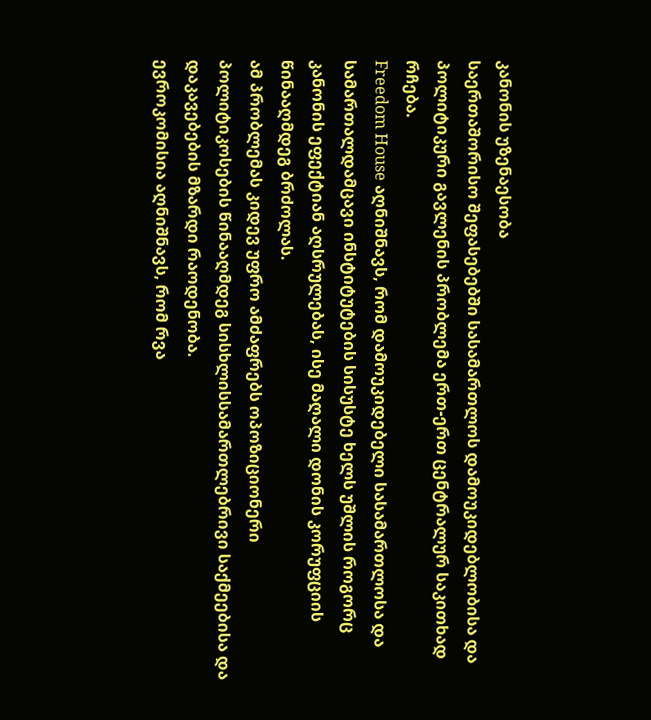კანონის უზენაესობა
საერთაშორისო შეფასებებში სასამართლოს დამოუკიდებლობისა და პოლიტიკური გავლენის პრობლემა ერთ-ერთ ცენტრალურ საკითხად რჩება.
Freedom House აღნიშნავს, რომ დამოუკიდებელი სასამართლოსა და სამართალდამცავი ინსტიტუტების სისუსტე ხელს უშლის როგორც კანონის ეფექტიან აღსრულებას, ისე მაღალი დონის კორუფციის წინააღმდეგ ბრძოლას.
ამ პრობლემას კიდევ უფრო ამძაფრებს ოპოზიციონერი პოლიტიკოსების წინააღმდეგ სისხლისსამართლებრივი საქმეებისა და დაკავებების მზარდი რაოდენობა.
ევროკომისია აღნიშნავს, რომ რვა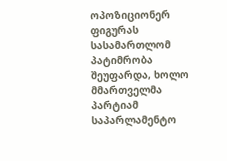ოპოზიციონერ ფიგურას სასამართლომ პატიმრობა შეუფარდა, ხოლო მმართველმა პარტიამ საპარლამენტო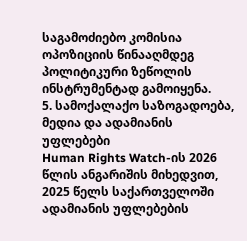საგამოძიებო კომისია ოპოზიციის წინააღმდეგ პოლიტიკური ზეწოლის ინსტრუმენტად გამოიყენა.
5. სამოქალაქო საზოგადოება, მედია და ადამიანის უფლებები
Human Rights Watch-ის 2026 წლის ანგარიშის მიხედვით, 2025 წელს საქართველოში ადამიანის უფლებების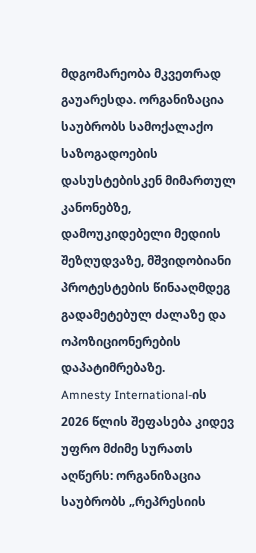მდგომარეობა მკვეთრად გაუარესდა. ორგანიზაცია საუბრობს სამოქალაქო საზოგადოების დასუსტებისკენ მიმართულ კანონებზე, დამოუკიდებელი მედიის შეზღუდვაზე, მშვიდობიანი პროტესტების წინააღმდეგ გადამეტებულ ძალაზე და ოპოზიციონერების დაპატიმრებაზე.
Amnesty International-ის 2026 წლის შეფასება კიდევ უფრო მძიმე სურათს აღწერს: ორგანიზაცია საუბრობს „რეპრესიის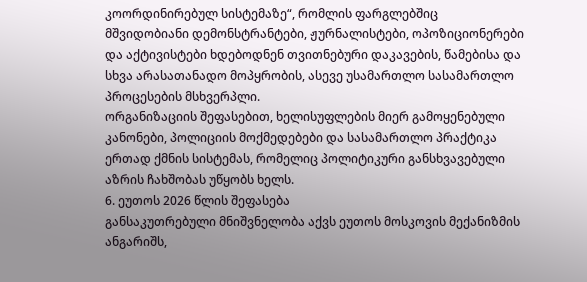კოორდინირებულ სისტემაზე“, რომლის ფარგლებშიც მშვიდობიანი დემონსტრანტები, ჟურნალისტები, ოპოზიციონერები და აქტივისტები ხდებოდნენ თვითნებური დაკავების, წამებისა და სხვა არასათანადო მოპყრობის, ასევე უსამართლო სასამართლო პროცესების მსხვერპლი.
ორგანიზაციის შეფასებით, ხელისუფლების მიერ გამოყენებული კანონები, პოლიციის მოქმედებები და სასამართლო პრაქტიკა ერთად ქმნის სისტემას, რომელიც პოლიტიკური განსხვავებული აზრის ჩახშობას უწყობს ხელს.
6. ეუთოს 2026 წლის შეფასება
განსაკუთრებული მნიშვნელობა აქვს ეუთოს მოსკოვის მექანიზმის ანგარიშს,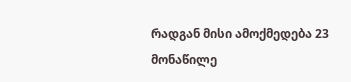რადგან მისი ამოქმედება 23 მონაწილე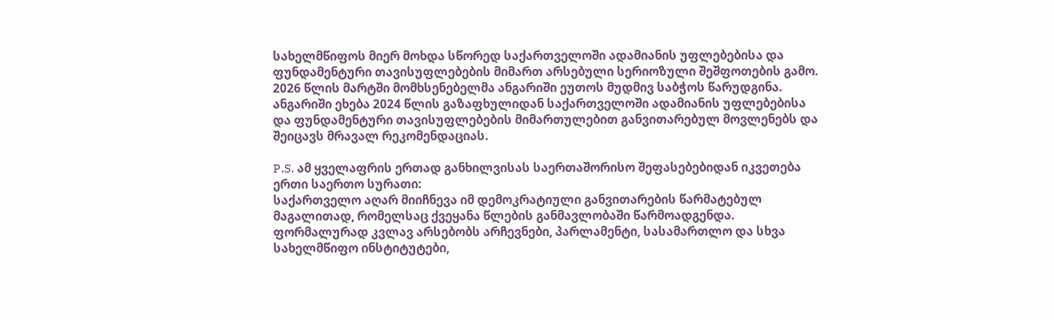სახელმწიფოს მიერ მოხდა სწორედ საქართველოში ადამიანის უფლებებისა და ფუნდამენტური თავისუფლებების მიმართ არსებული სერიოზული შეშფოთების გამო.
2026 წლის მარტში მომხსენებელმა ანგარიში ეუთოს მუდმივ საბჭოს წარუდგინა. ანგარიში ეხება 2024 წლის გაზაფხულიდან საქართველოში ადამიანის უფლებებისა და ფუნდამენტური თავისუფლებების მიმართულებით განვითარებულ მოვლენებს და შეიცავს მრავალ რეკომენდაციას.

P.S. ამ ყველაფრის ერთად განხილვისას საერთაშორისო შეფასებებიდან იკვეთება ერთი საერთო სურათი:
საქართველო აღარ მიიჩნევა იმ დემოკრატიული განვითარების წარმატებულ მაგალითად, რომელსაც ქვეყანა წლების განმავლობაში წარმოადგენდა.
ფორმალურად კვლავ არსებობს არჩევნები, პარლამენტი, სასამართლო და სხვა სახელმწიფო ინსტიტუტები,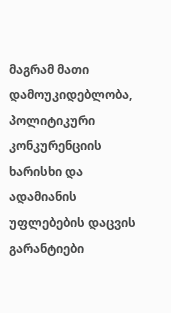მაგრამ მათი დამოუკიდებლობა, პოლიტიკური კონკურენციის ხარისხი და ადამიანის უფლებების დაცვის გარანტიები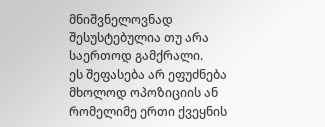მნიშვნელოვნად შესუსტებულია თუ არა საერთოდ გამქრალი.
ეს შეფასება არ ეფუძნება მხოლოდ ოპოზიციის ან რომელიმე ერთი ქვეყნის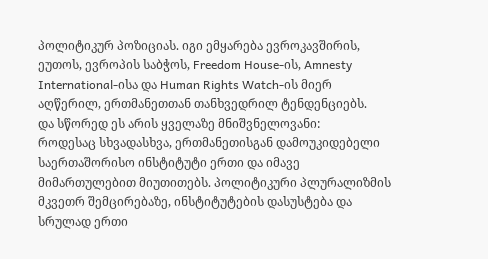პოლიტიკურ პოზიციას. იგი ემყარება ევროკავშირის, ეუთოს, ევროპის საბჭოს, Freedom House-ის, Amnesty International-ისა და Human Rights Watch-ის მიერ აღწერილ, ერთმანეთთან თანხვედრილ ტენდენციებს.
და სწორედ ეს არის ყველაზე მნიშვნელოვანი:
როდესაც სხვადასხვა, ერთმანეთისგან დამოუკიდებელი საერთაშორისო ინსტიტუტი ერთი და იმავე მიმართულებით მიუთითებს. პოლიტიკური პლურალიზმის მკვეთრ შემცირებაზე, ინსტიტუტების დასუსტება და სრულად ერთი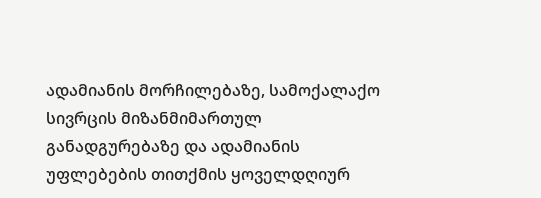ადამიანის მორჩილებაზე, სამოქალაქო სივრცის მიზანმიმართულ განადგურებაზე და ადამიანის უფლებების თითქმის ყოველდღიურ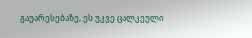გაუარესებაზე, ეს უკვე ცალკეული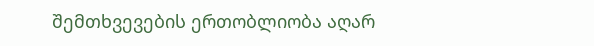შემთხვევების ერთობლიობა აღარ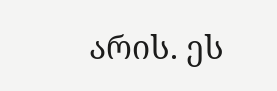არის. ეს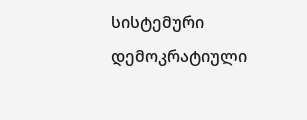სისტემური დემოკრატიული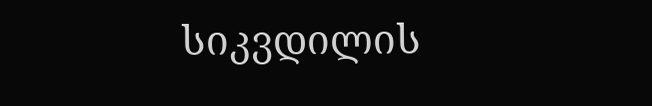სიკვდილის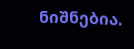ნიშნებია.